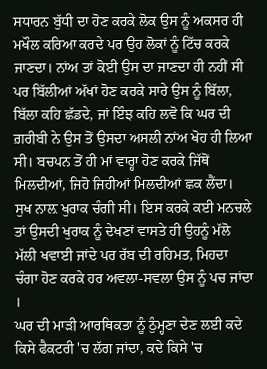ਸਧਾਰਨ ਬੁੱਧੀ ਦਾ ਹੋਣ ਕਰਕੇ ਲੋਕ ਉਸ ਨੂੰ ਅਕਸਰ ਹੀ ਮਖੌਲ ਕਰਿਆ ਕਰਦੇ ਪਰ ਉਹ ਲੋਕਾਂ ਨੂੰ ਟਿੱਚ ਕਰਕੇ ਜਾਣਦਾ। ਨਾਂਅ ਤਾਂ ਕੋਈ ਉਸ ਦਾ ਜਾਣਦਾ ਹੀ ਨਹੀਂ ਸੀ ਪਰ ਬਿੱਲੀਆਂ ਅੱਖਾਂ ਹੋਣ ਕਰਕੇ ਸਾਰੇ ਉਸ ਨੂੰ ਬਿੱਲਾ, ਬਿੱਲਾ ਕਹਿ ਛੱਡਦੇ, ਜਾਂ ਇੰਝ ਕਹਿ ਲਵੋ ਕਿ ਘਰ ਦੀ ਗ਼ਰੀਬੀ ਨੇ ਉਸ ਤੋਂ ਉਸਦਾ ਅਸਲੀ ਨਾਂਅ ਖੋਹ ਹੀ ਲਿਆ ਸੀ। ਬਚਪਨ ਤੋਂ ਹੀ ਮਾਂ ਵਾਰ੍ਹਾ ਹੋਣ ਕਰਕੇ ਜਿੱਥੋਂ ਮਿਲਦੀਆਂ, ਜਿਹੋ ਜਿਹੀਆਂ ਮਿਲਦੀਆਂ ਛਕ ਲੈਂਦਾ। ਸੁਖ ਨਾਲ਼ ਖੁਰਾਕ ਚੰਗੀ ਸੀ। ਇਸ ਕਰਕੇ ਕਈ ਮਨਚਲੇ ਤਾਂ ਉਸਦੀ ਖੁਰਾਕ ਨੂੰ ਦੇਖਣਾਂ ਵਾਸਤੇ ਹੀ ਉਹਨੂੰ ਮੱਲੋ ਮੱਲੀ ਖਵਾਈ ਜਾਂਦੇ ਪਰ ਰੱਬ ਦੀ ਰਹਿਮਤ, ਮਿਹਦਾ ਚੰਗਾ ਹੋਣ ਕਰਕੇ ਹਰ ਅਵਲਾ-ਸਵਲਾ ਉਸ ਨੂੰ ਪਚ ਜਾਂਦਾ ।
ਘਰ ਦੀ ਮਾੜੀ ਆਰਥਿਕਤਾ ਨੂੰ ਠੁੰਮ੍ਹਣਾ ਦੇਣ ਲਈ ਕਦੇ ਕਿਸੇ ਫੈਕਟਰੀ 'ਚ ਲੱਗ ਜਾਂਦਾ, ਕਦੇ ਕਿਸੇ 'ਚ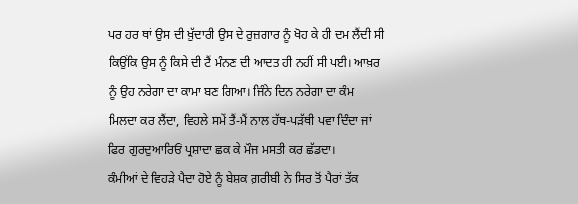ਪਰ ਹਰ ਥਾਂ ਉਸ ਦੀ ਖ਼ੁੱਦਾਰੀ ਉਸ ਦੇ ਰੁਜ਼ਗਾਰ ਨੂੰ ਖੋਹ ਕੇ ਹੀ ਦਮ ਲੈਂਦੀ ਸੀ ਕਿਉਂਕਿ ਉਸ ਨੂੰ ਕਿਸੇ ਦੀ ਟੈਂ ਮੰਨਣ ਦੀ ਆਦਤ ਹੀ ਨਹੀਂ ਸੀ ਪਈ। ਆਖ਼ਰ ਨੂੰ ਉਹ ਨਰੇਗਾ ਦਾ ਕਾਮਾ ਬਣ ਗਿਆ। ਜਿੰਨੇ ਦਿਨ ਨਰੇਗਾ ਦਾ ਕੰਮ ਮਿਲਦਾ ਕਰ ਲੈਂਦਾ, ਵਿਹਲੇ ਸਮੇਂ ਤੈਂ-ਮੈਂ ਨਾਲ ਹੱਥ-ਪੜੱਥੀ ਪਵਾ ਦਿੰਦਾ ਜਾਂ ਫਿਰ ਗੁਰਦੁਆਰਿਓਂ ਪ੍ਰਸ਼ਾਦਾ ਛਕ ਕੇ ਮੌਜ ਮਸਤੀ ਕਰ ਛੱਡਦਾ।
ਕੰਮੀਆਂ ਦੇ ਵਿਹੜੇ ਪੈਦਾ ਹੋਏ ਨੂੰ ਬੇਸ਼ਕ ਗ਼ਰੀਬੀ ਨੇ ਸਿਰ ਤੋਂ ਪੈਰਾਂ ਤੱਕ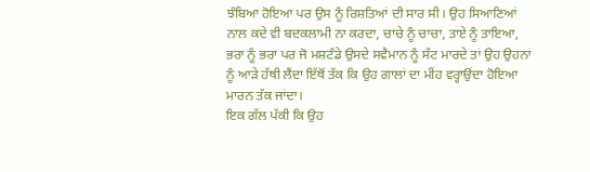ਝੰਬਿਆ ਹੋਇਆ ਪਰ ਉਸ ਨੂੰ ਰਿਸ਼ਤਿਆਂ ਦੀ ਸਾਰ ਸੀ। ਉਹ ਸਿਆਣਿਆਂ ਨਾਲ ਕਦੇ ਵੀ ਬਦਕਲਾਮੀ ਨਾ ਕਰਦਾ, ਚਾਚੇ ਨੂੰ ਚਾਚਾ, ਤਾਏ ਨੂੰ ਤਾਇਆ, ਭਰਾ ਨੂੰ ਭਰਾ ਪਰ ਜੋ ਮਸ਼ਟੰਡੇ ਉਸਦੇ ਸਵੈਮਾਨ ਨੂੰ ਸੱਟ ਮਾਰਦੇ ਤਾਂ ਉਹ ਉਹਨਾਂ ਨੂੰ ਆੜੇ ਹੱਥੀ ਲੈਂਦਾ ਇੱਥੋਂ ਤੱਕ ਕਿ ਉਹ ਗਾਲਾਂ ਦਾ ਮੀਂਹ ਵਰ੍ਹਾਉਂਦਾ ਹੋਇਆ ਮਾਰਨ ਤੱਕ ਜਾਂਦਾ।
ਇਕ ਗੱਲ ਪੱਕੀ ਕਿ ਉਹ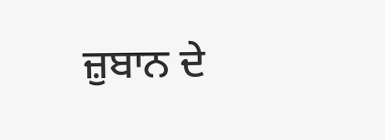ਜ਼ੁਬਾਨ ਦੇ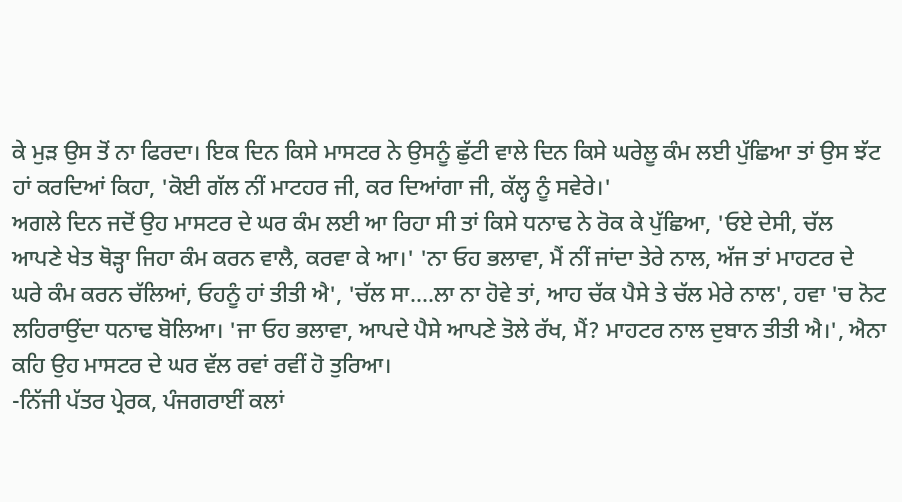ਕੇ ਮੁੜ ਉਸ ਤੋਂ ਨਾ ਫਿਰਦਾ। ਇਕ ਦਿਨ ਕਿਸੇ ਮਾਸਟਰ ਨੇ ਉਸਨੂੰ ਛੁੱਟੀ ਵਾਲੇ ਦਿਨ ਕਿਸੇ ਘਰੇਲੂ ਕੰਮ ਲਈ ਪੁੱਛਿਆ ਤਾਂ ਉਸ ਝੱਟ ਹਾਂ ਕਰਦਿਆਂ ਕਿਹਾ, 'ਕੋਈ ਗੱਲ ਨੀਂ ਮਾਟਹਰ ਜੀ, ਕਰ ਦਿਆਂਗਾ ਜੀ, ਕੱਲ੍ਹ ਨੂੰ ਸਵੇਰੇ।'
ਅਗਲੇ ਦਿਨ ਜਦੋਂ ਉਹ ਮਾਸਟਰ ਦੇ ਘਰ ਕੰਮ ਲਈ ਆ ਰਿਹਾ ਸੀ ਤਾਂ ਕਿਸੇ ਧਨਾਢ ਨੇ ਰੋਕ ਕੇ ਪੁੱਛਿਆ, 'ਓਏ ਦੇਸੀ, ਚੱਲ ਆਪਣੇ ਖੇਤ ਥੋੜ੍ਹਾ ਜਿਹਾ ਕੰਮ ਕਰਨ ਵਾਲੈ, ਕਰਵਾ ਕੇ ਆ।' 'ਨਾ ਓਹ ਭਲਾਵਾ, ਮੈਂ ਨੀਂ ਜਾਂਦਾ ਤੇਰੇ ਨਾਲ, ਅੱਜ ਤਾਂ ਮਾਹਟਰ ਦੇ ਘਰੇ ਕੰਮ ਕਰਨ ਚੱਲਿਆਂ, ਓਹਨੂੰ ਹਾਂ ਤੀਤੀ ਐ', 'ਚੱਲ ਸਾ....ਲਾ ਨਾ ਹੋਵੇ ਤਾਂ, ਆਹ ਚੱਕ ਪੈਸੇ ਤੇ ਚੱਲ ਮੇਰੇ ਨਾਲ', ਹਵਾ 'ਚ ਨੋਟ ਲਹਿਰਾਉਂਦਾ ਧਨਾਢ ਬੋਲਿਆ। 'ਜਾ ਓਹ ਭਲਾਵਾ, ਆਪਦੇ ਪੈਸੇ ਆਪਣੇ ਤੋਲੇ ਰੱਖ, ਮੈਂ? ਮਾਹਟਰ ਨਾਲ ਦੁਬਾਨ ਤੀਤੀ ਐ।', ਐਨਾ ਕਹਿ ਉਹ ਮਾਸਟਰ ਦੇ ਘਰ ਵੱਲ ਰਵਾਂ ਰਵੀਂ ਹੋ ਤੁਰਿਆ।
-ਨਿੱਜੀ ਪੱਤਰ ਪ੍ਰੇਰਕ, ਪੰਜਗਰਾਈਂ ਕਲਾਂ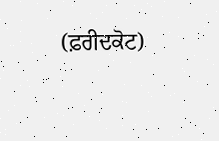(ਫ਼ਰੀਦਕੋਟ)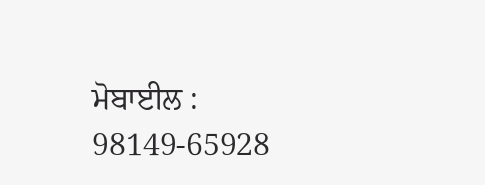ਮੋਬਾਈਲ : 98149-65928